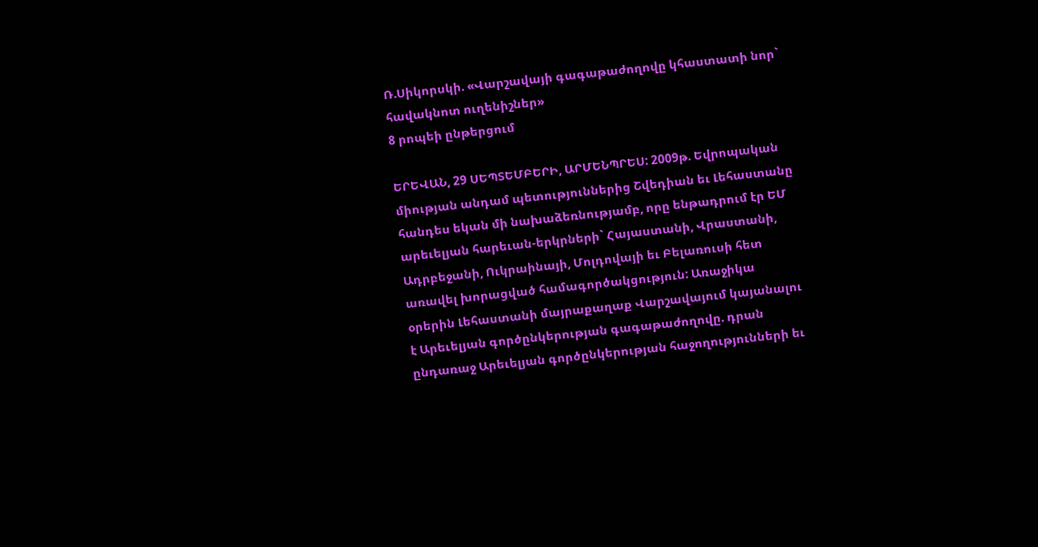Ռ.Սիկորսկի. «Վարշավայի գագաթաժողովը կհաստատի նոր` հավակնոտ ուղենիշներ»
8 րոպեի ընթերցում

ԵՐԵՎԱՆ, 29 ՍԵՊՏԵՄԲԵՐԻ, ԱՐՄԵՆՊՐԵՍ: 2009թ. Եվրոպական միության անդամ պետություններից Շվեդիան եւ Լեհաստանը հանդես եկան մի նախաձեռնությամբ, որը ենթադրում էր ԵՄ արեւելյան հարեւան-երկրների` Հայաստանի, Վրաստանի, Ադրբեջանի, Ուկրաինայի, Մոլդովայի եւ Բելառուսի հետ առավել խորացված համագործակցություն: Առաջիկա օրերին Լեհաստանի մայրաքաղաք Վարշավայում կայանալու է Արեւելյան գործընկերության գագաթաժողովը. դրան ընդառաջ Արեւելյան գործընկերության հաջողությունների եւ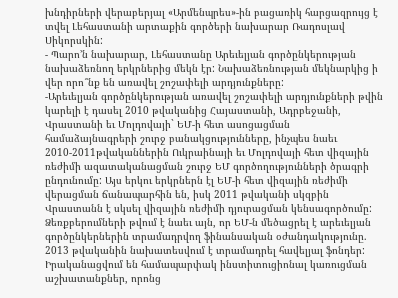խնդիրների վերաբերյալ «Արմենպրես»-ին բացառիկ հարցազրույց է տվել Լեհաստանի արտաքին գործերի նախարար Ռադոսլավ Սիկորսկին:
- Պարո’ն նախարար, Լեհաստանը Արեւելյան գործընկերության նախաձեռնող երկրներից մեկն էր: Նախաձեռնության մեկնարկից ի վեր որո՞նք են առավել շոշափելի արդյունքները:
-Արեւելյան գործընկերության առավել շոշափելի արդյունքների թվին կարելի է դասել 2010 թվականից Հայաստանի, Ադրբեջանի, Վրաստանի եւ Մոլդովայի` ԵՄ-ի հետ ասոցացման համաձայնագրերի շուրջ բանակցությունները, ինչպես նաեւ 2010-2011թվականներին Ուկրաինայի եւ Մոլդովայի հետ վիզային ռեժիմի ազատականացման շուրջ ԵՄ գործողությունների ծրագրի ընդունումը: Այս երկու երկրներն էլ ԵՄ-ի հետ վիզային ռեժիմի վերացման ճանապարհին են, իսկ 2011 թվականի սկզբին Վրաստանն է սկսել վիզային ռեժիմի դյուրացման կենսագործումը:
Ձեռքբերումների թվում է նաեւ այն, որ ԵՄ-ն մեծացրել է արեւելյան գործընկերներին տրամադրվող ֆինանսական օժանդակությունը. 2013 թվականին նախատեսվում է տրամադրել հավելյալ ֆոնդեր: Իրականացվում են համապարփակ ինստիտուցիոնալ կառուցման աշխատանքներ, որոնց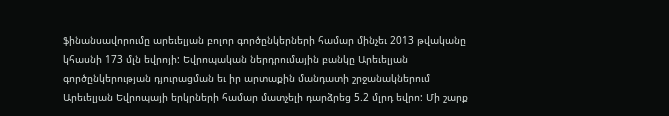ֆինանսավորումը արեւելյան բոլոր գործընկերների համար մինչեւ 2013 թվականը կհասնի 173 մլն եվրոյի: Եվրոպական ներդրումային բանկը Արեւելյան գործընկերության դյուրացման եւ իր արտաքին մանդատի շրջանակներում Արեւելյան Եվրոպայի երկրների համար մատչելի դարձրեց 5.2 մլրդ եվրո: Մի շարք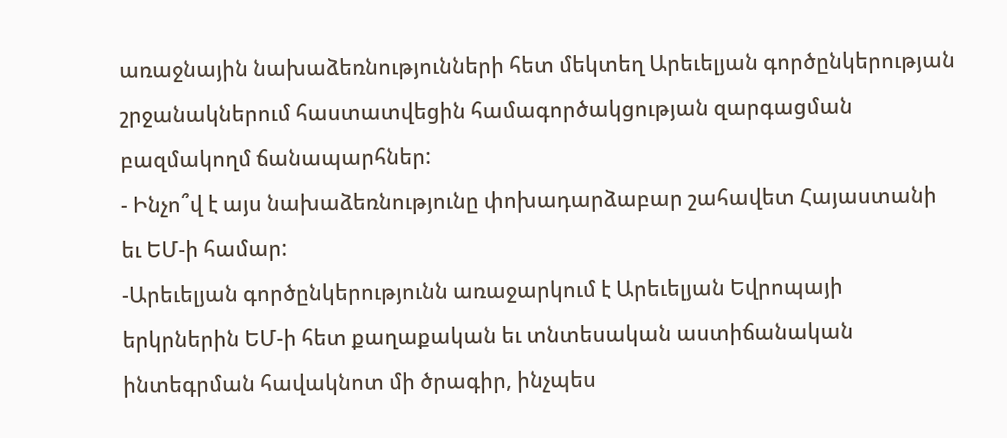առաջնային նախաձեռնությունների հետ մեկտեղ Արեւելյան գործընկերության շրջանակներում հաստատվեցին համագործակցության զարգացման բազմակողմ ճանապարհներ:
- Ինչո՞վ է այս նախաձեռնությունը փոխադարձաբար շահավետ Հայաստանի եւ ԵՄ-ի համար:
-Արեւելյան գործընկերությունն առաջարկում է Արեւելյան Եվրոպայի երկրներին ԵՄ-ի հետ քաղաքական եւ տնտեսական աստիճանական ինտեգրման հավակնոտ մի ծրագիր, ինչպես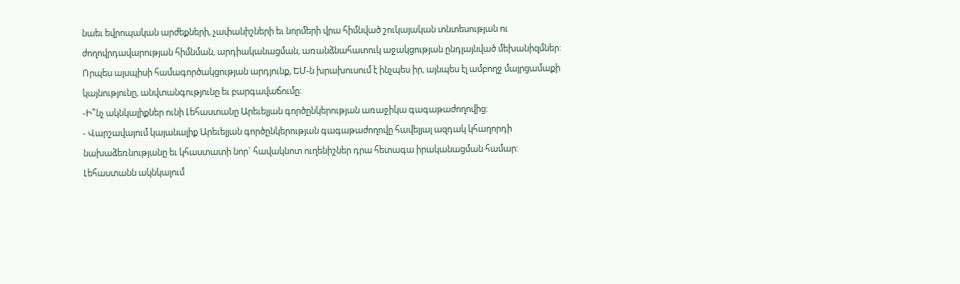նաեւ եվրոպական արժեքների, չափանիշների եւ նորմերի վրա հիմնված շուկայական տնտեսության ու ժողովրդավարության հիմնման, արդիականացման, առանձնահատուկ աջակցության ընդլայնված մեխանիզմներ: Որպես այսպիսի համագործակցության արդյունք, ԵՄ-ն խրախուսում է ինչպես իր, այնպես էլ ամբողջ մայրցամաքի կայնությունը, անվտանգությունը եւ բարգավաճումը:
-Ի՞նչ ակնկալիքներ ունի Լեհաստանը Արեւելյան գործընկերության առաջիկա գագաթաժողովից:
- Վարշավայում կայանալիք Արեւելյան գործընկերության գագաթաժողովը հավելյալ ազդակ կհաղորդի նախաձեռնությանը եւ կհաստատի նոր` հավակնոտ ուղենիշներ դրա հետագա իրականացման համար: Լեհաստանն ակնկալում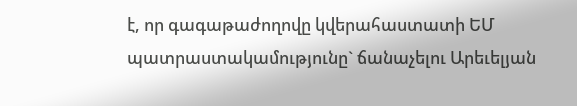է, որ գագաթաժողովը կվերահաստատի ԵՄ պատրաստակամությունը` ճանաչելու Արեւելյան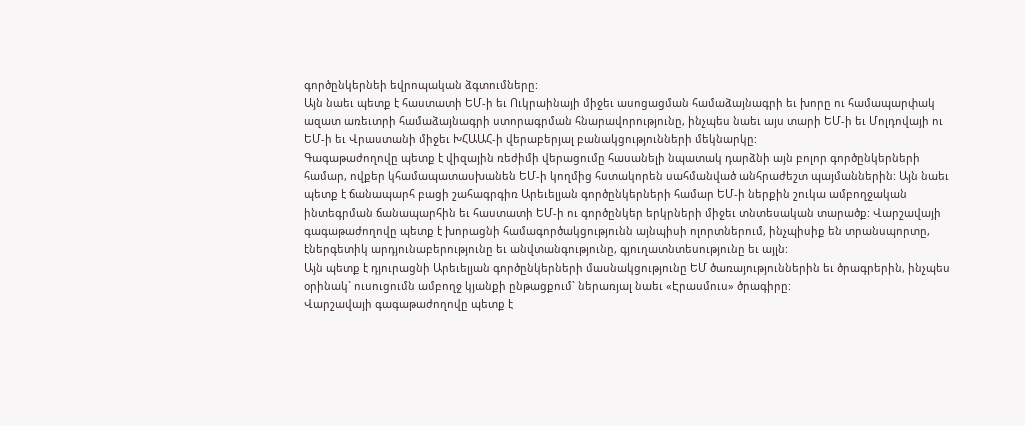գործընկերնեի եվրոպական ձգտումները:
Այն նաեւ պետք է հաստատի ԵՄ-ի եւ Ուկրաինայի միջեւ ասոցացման համաձայնագրի եւ խորը ու համապարփակ ազատ առեւտրի համաձայնագրի ստորագրման հնարավորությունը, ինչպես նաեւ այս տարի ԵՄ-ի եւ Մոլդովայի ու ԵՄ-ի եւ Վրաստանի միջեւ ԽՀԱԱՀ-ի վերաբերյալ բանակցությունների մեկնարկը:
Գագաթաժողովը պետք է վիզային ռեժիմի վերացումը հասանելի նպատակ դարձնի այն բոլոր գործընկերների համար, ովքեր կհամապատասխանեն ԵՄ-ի կողմից հստակորեն սահմանված անհրաժեշտ պայմաններին: Այն նաեւ պետք է ճանապարհ բացի շահագրգիռ Արեւելյան գործընկերների համար ԵՄ-ի ներքին շուկա ամբողջական ինտեգրման ճանապարհին եւ հաստատի ԵՄ-ի ու գործընկեր երկրների միջեւ տնտեսական տարածք: Վարշավայի գագաթաժողովը պետք է խորացնի համագործակցությունն այնպիսի ոլորտներում, ինչպիսիք են տրանսպորտը, էներգետիկ արդյունաբերությունը եւ անվտանգությունը, գյուղատնտեսությունը եւ այլն:
Այն պետք է դյուրացնի Արեւելյան գործընկերների մասնակցությունը ԵՄ ծառայություններին եւ ծրագրերին, ինչպես օրինակ` ուսուցումն ամբողջ կյանքի ընթացքում` ներառյալ նաեւ «Էրասմուս» ծրագիրը:
Վարշավայի գագաթաժողովը պետք է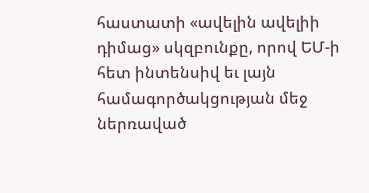հաստատի «ավելին ավելիի դիմաց» սկզբունքը, որով ԵՄ-ի հետ ինտենսիվ եւ լայն համագործակցության մեջ ներռաված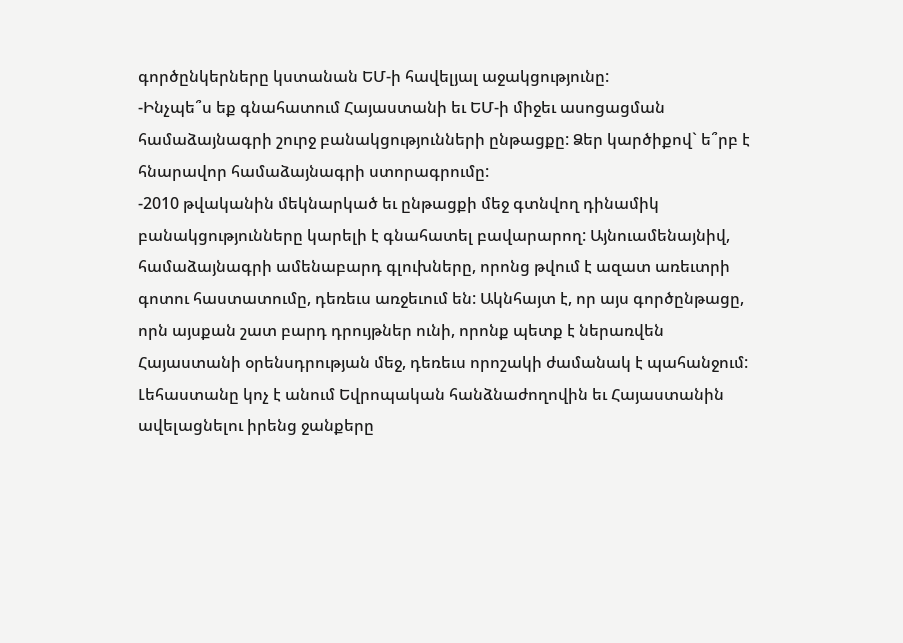գործընկերները կստանան ԵՄ-ի հավելյալ աջակցությունը:
-Ինչպե՞ս եք գնահատում Հայաստանի եւ ԵՄ-ի միջեւ ասոցացման համաձայնագրի շուրջ բանակցությունների ընթացքը: Ձեր կարծիքով` ե՞րբ է հնարավոր համաձայնագրի ստորագրումը:
-2010 թվականին մեկնարկած եւ ընթացքի մեջ գտնվող դինամիկ բանակցությունները կարելի է գնահատել բավարարող: Այնուամենայնիվ, համաձայնագրի ամենաբարդ գլուխները, որոնց թվում է ազատ առեւտրի գոտու հաստատումը, դեռեւս առջեւում են: Ակնհայտ է, որ այս գործընթացը, որն այսքան շատ բարդ դրույթներ ունի, որոնք պետք է ներառվեն Հայաստանի օրենսդրության մեջ, դեռեւս որոշակի ժամանակ է պահանջում: Լեհաստանը կոչ է անում Եվրոպական հանձնաժողովին եւ Հայաստանին ավելացնելու իրենց ջանքերը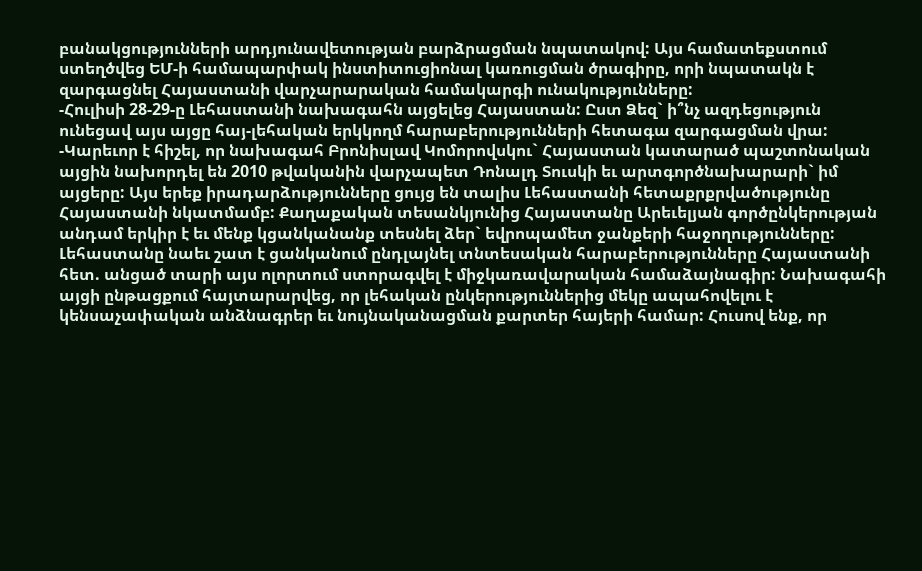բանակցությունների արդյունավետության բարձրացման նպատակով: Այս համատեքստում ստեղծվեց ԵՄ-ի համապարփակ ինստիտուցիոնալ կառուցման ծրագիրը, որի նպատակն է զարգացնել Հայաստանի վարչարարական համակարգի ունակությունները:
-Հուլիսի 28-29-ը Լեհաստանի նախագահն այցելեց Հայաստան: Ըստ Ձեզ` ի՞նչ ազդեցություն ունեցավ այս այցը հայ-լեհական երկկողմ հարաբերությունների հետագա զարգացման վրա:
-Կարեւոր է հիշել, որ նախագահ Բրոնիսլավ Կոմորովսկու` Հայաստան կատարած պաշտոնական այցին նախորդել են 2010 թվականին վարչապետ Դոնալդ Տուսկի եւ արտգործնախարարի` իմ այցերը: Այս երեք իրադարձությունները ցույց են տալիս Լեհաստանի հետաքրքրվածությունը Հայաստանի նկատմամբ: Քաղաքական տեսանկյունից Հայաստանը Արեւելյան գործընկերության անդամ երկիր է եւ մենք կցանկանանք տեսնել ձեր` եվրոպամետ ջանքերի հաջողությունները: Լեհաստանը նաեւ շատ է ցանկանում ընդլայնել տնտեսական հարաբերությունները Հայաստանի հետ. անցած տարի այս ոլորտում ստորագվել է միջկառավարական համաձայնագիր: Նախագահի այցի ընթացքում հայտարարվեց, որ լեհական ընկերություններից մեկը ապահովելու է կենսաչափական անձնագրեր եւ նույնականացման քարտեր հայերի համար: Հուսով ենք, որ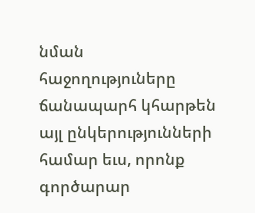նման հաջողություները ճանապարհ կհարթեն այլ ընկերությունների համար եւս, որոնք գործարար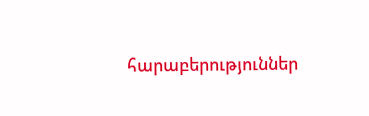հարաբերություններ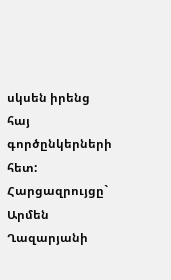սկսեն իրենց հայ գործընկերների հետ:
Հարցազրույցը` Արմեն Ղազարյանի